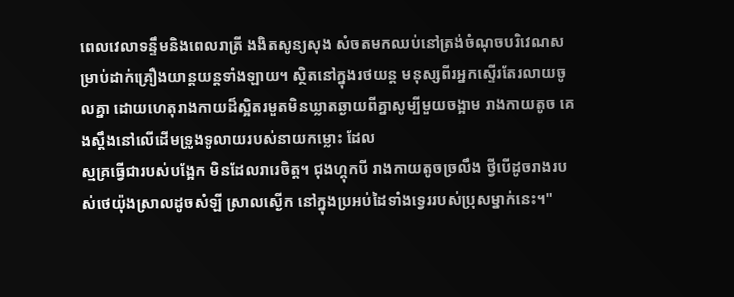ពេលវេលាទន្ទឹមនិងពេលរាត្រី ងងិតសូន្យសុង សំចតមកឈប់នៅត្រង់ចំណុចបរិវេណសម្រាប់ដាក់គ្រឿងយាន្តយន្តទាំងឡាយ។ ស្ថិតនៅក្នុងរថយន្ត មនុស្សពីរអ្នកស្ទើរតែរលាយចូលគ្នា ដោយហេតុរាងកាយដ៏ស្អិតរមួតមិនឃ្លាតឆ្ងាយពីគ្នាសូម្បីមួយចង្អាម រាងកាយតូច គេងស្តឹងនៅលើដើមទ្រូងទូលាយរបស់នាយកម្លោះ ដែល
ស្មគ្រធ្វើជារបស់បង្អែក មិនដែលរារេចិត្ត។ ជុងហ្គុកបី រាងកាយតូចច្រលឹង ថ្វីបើដូចរាងរបស់ថេយ៉ុងស្រាលដូចសំឡី ស្រាលស្ងើក នៅក្នុងប្រអប់ដៃទាំងទ្វេររបស់ប្រុសម្នាក់នេះ។"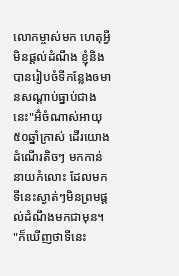លោកម្ចាស់មក ហេតុអ្វីមិនផ្តល់ដំណឹង ខ្ញុំនិងបានរៀបចំទីកន្លែងឲមានសណ្តាប់ធ្នាប់ជាងនេះ"អ៊ំចំណាស់អាយុ៥០ឆ្នាំក្រាស់ ដើរយោងដំណើរតិចៗ មកកាន់នាយកំលោះ ដែលមកទីនេះស្ងាត់ៗមិនព្រមផ្តល់ដំណឹងមកជាមុន។
"ក៏ឃើញថាទីនេះ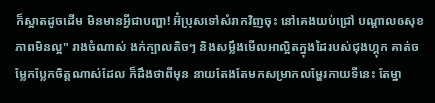ក៏ស្អាតដូចដើម មិនមានអ្វីជាបញ្ហា! អ៊ំប្រុសទៅសំរាកវិញចុះ នៅគេងយប់ជ្រៅ បណ្តាលឲសុខភាពមិនល្អ" រាងចំណាស់ ងក់ក្បាលតិចៗ និងសម្លឹងមើលអាល្អិតក្នុងដៃរបស់ជុងហ្គុក គាត់ចម្លែកប្លែកចិត្តណាស់ដែល ក៏ដឹងថាពីមុន នាយតែងតែមកសម្រាកលម្ហែរកាយទីនេះ តែម្នា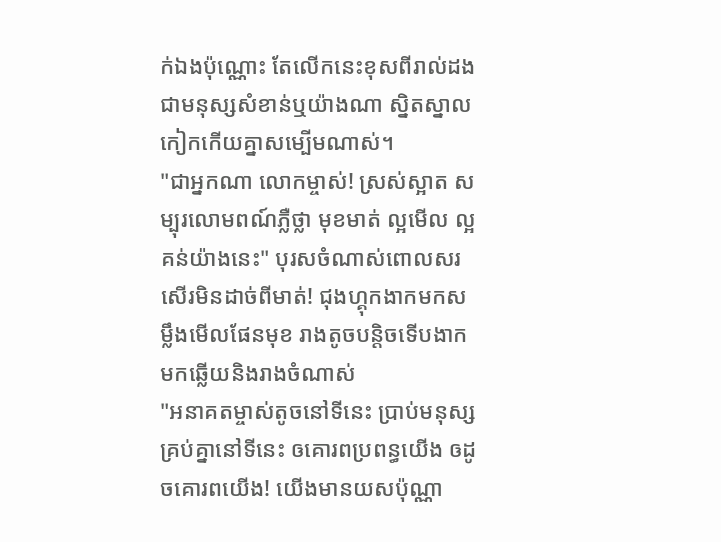ក់ឯងប៉ុណ្ណោះ តែលើកនេះខុសពីរាល់ដង ជាមនុស្សសំខាន់ឬយ៉ាងណា ស្និតស្នាលកៀកកើយគ្នាសម្បើមណាស់។
"ជាអ្នកណា លោកម្ចាស់! ស្រស់ស្អាត សម្បុរលោមពណ៍ភ្លឺថ្លា មុខមាត់ ល្អមើល ល្អគន់យ៉ាងនេះ" បុរសចំណាស់ពោលសរសើរមិនដាច់ពីមាត់! ជុងហ្គុកងាកមកសម្លឹងមើលផែនមុខ រាងតូចបន្តិចទើបងាកមកឆ្លើយនិងរាងចំណាស់
"អនាគតម្ចាស់តូចនៅទីនេះ ប្រាប់មនុស្សគ្រប់គ្នានៅទីនេះ ឲគោរពប្រពន្ធយើង ឲដូចគោរពយើង! យើងមានយសប៉ុណ្ណា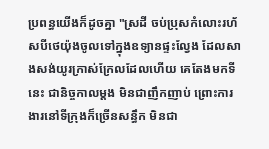ប្រពន្ធយើងក៏ដូចគ្នា "ស្រដី ចប់ប្រុសកំលោះរហ័សបីថេយ៉ុងចូលទៅក្នុងឧទ្យានផ្ទះល្វែង ដែលសាងសង់យូរក្រាស់ក្រែលដែលហើយ គេតែងមកទីនេះ ជានិច្ចកាលម្តង មិនជាញឹកញាប់ ព្រោះការងារនៅទីក្រុងក៏ច្រើនសន្ធឹក មិនជា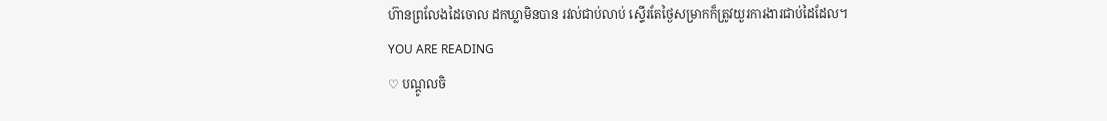ហ៊ានព្រលែងដៃចោល ដកឃ្លាមិនបាន រវល់ជាប់លាប់ ស្ទើរតែថ្ងៃសម្រាកក៏ត្រូវយួរការងារជាប់ដៃដែល។
YOU ARE READING
♡ បណ្តូលចិ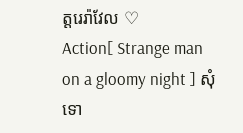ត្តរេរ៉ាវែល ♡
Action[ Strange man on a gloomy night ] សុំទោ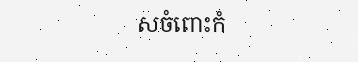សចំពោះកំ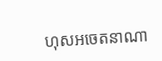ហុសអចេតនាណា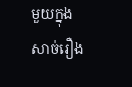មួយក្នុងសាច់រឿង